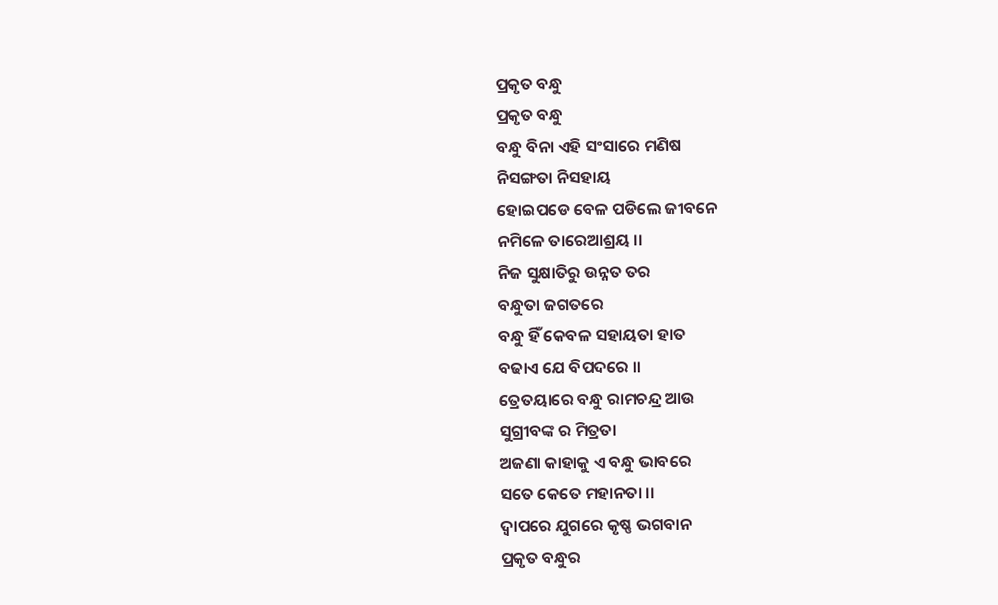ପ୍ରକୃତ ବନ୍ଧୁ
ପ୍ରକୃତ ବନ୍ଧୁ
ବନ୍ଧୁ ବିନା ଏହି ସଂସାରେ ମଣିଷ
ନିସଙ୍ଗତା ନିସହାୟ
ହୋଇପଡେ ବେଳ ପଡିଲେ ଜୀବନେ
ନମିଳେ ତାରେଆଶ୍ରୟ ।।
ନିଜ ସୁକ୍ଷାତିରୁ ଉନ୍ନତ ତର
ବନ୍ଧୁତା ଜଗତରେ
ବନ୍ଧୁ ହିଁ କେବଳ ସହାୟତା ହାତ
ବଢାଏ ଯେ ବିପଦରେ ।।
ତ୍ରେତୟାରେ ବନ୍ଧୁ ରାମଚନ୍ଦ୍ର ଆଉ
ସୁଗ୍ରୀବଙ୍କ ର ମିତ୍ରତା
ଅଜଣା କାହାକୁ ଏ ବନ୍ଧୁ ଭାବରେ
ସତେ କେତେ ମହାନତା ।।
ଦ୍ଵାପରେ ଯୁଗରେ କୃଷ୍ଣ ଭଗବାନ
ପ୍ରକୃତ ବନ୍ଧୁର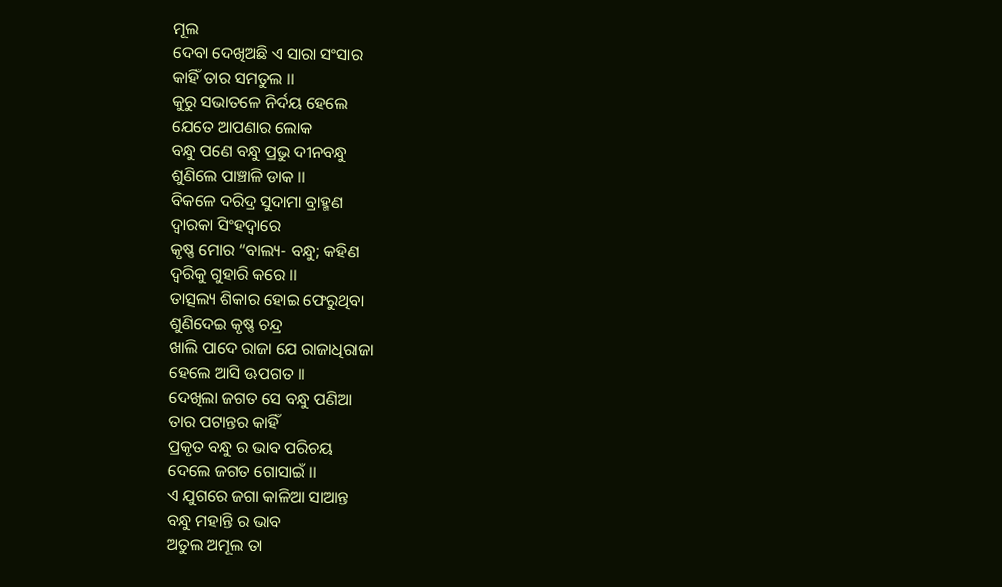ମୂଲ
ଦେବା ଦେଖିଅଛି ଏ ସାରା ସଂସାର
କାହିଁ ତାର ସମତୁଲ ।।
କୁରୁ ସଭାତଳେ ନିର୍ଦୟ ହେଲେ
ଯେତେ ଆପଣାର ଲୋକ
ବନ୍ଧୁ ପଣେ ବନ୍ଧୁ ପ୍ରଭୁ ଦୀନବନ୍ଧୁ
ଶୁଣିଲେ ପାଞ୍ଚାଳି ଡାକ ।।
ବିକଳେ ଦରିଦ୍ର ସୁଦାମା ବ୍ରାହ୍ମଣ
ଦ୍ଵାରକା ସିଂହଦ୍ଵାରେ
କୃଷ୍ଣ ମୋର “ବାଲ୍ୟ- ବନ୍ଧୁ; କହିଣ
ଦ୍ଵରିକୁ ଗୁହାରି କରେ ।।
ତାତ୍ସଲ୍ୟ ଶିକାର ହୋଇ ଫେରୁଥିବା
ଶୁଣିଦେଇ କୃଷ୍ଣ ଚନ୍ଦ୍ର
ଖାଲି ପାଦେ ରାଜା ଯେ ରାଜାଧିରାଜା
ହେଲେ ଆସି ଊପଗତ ।।
ଦେଖିଲା ଜଗତ ସେ ବନ୍ଧୁ ପଣିଆ
ତାର ପଟାନ୍ତର କାହିଁ
ପ୍ରକୃତ ବନ୍ଧୁ ର ଭାବ ପରିଚୟ
ଦେଲେ ଜଗତ ଗୋସାଇଁ ।।
ଏ ଯୁଗରେ ଜଗା କାଳିଆ ସାଆନ୍ତ
ବନ୍ଧୁ ମହାନ୍ତି ର ଭାବ
ଅତୁଲ ଅମୂଲ ତା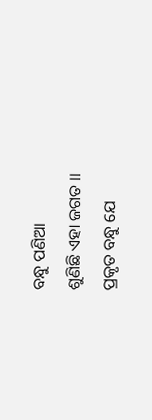ବନ୍ଧୁ ପଣିଆ
ଶୁଣିଛି ଏହା ଜଗତ ।।
ପ୍ରକୃତ ବନ୍ଧୁ ଯେ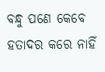ବନ୍ଧୁ ପଣେ କେବେ
ହତାଦର କରେ ନାହିଁ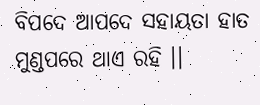ବିପଦେ ଆପଦେ ସହାୟତା ହାତ
ମୁଣ୍ଡପରେ ଥାଏ ରହି ।।